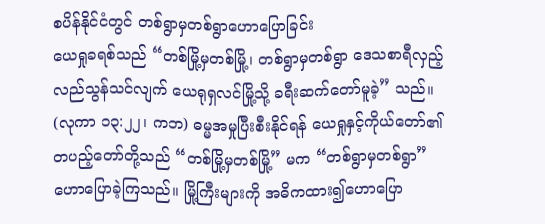စပိန်နိုင်ငံတွင် တစ်ရွာမှတစ်ရွာဟောပြောခြင်း
ယေရှုခရစ်သည် “တစ်မြို့မှတစ်မြို့၊ တစ်ရွာမှတစ်ရွာ ဒေသစာရီလှည့်လည်သွန်သင်လျက် ယေရုရှလင်မြို့သို့ ခရီးဆက်တော်မူခဲ့” သည်။ (လုကာ ၁၃:၂၂၊ ကဘ) ဓမ္မအမှုပြီးစီးနိုင်ရန် ယေရှုနှင့်ကိုယ်တော်၏တပည့်တော်တို့သည် “တစ်မြို့မှတစ်မြို့” မက “တစ်ရွာမှတစ်ရွာ” ဟောပြောခဲ့ကြသည်။ မြို့ကြီးများကို အဓိကထား၍ဟောပြော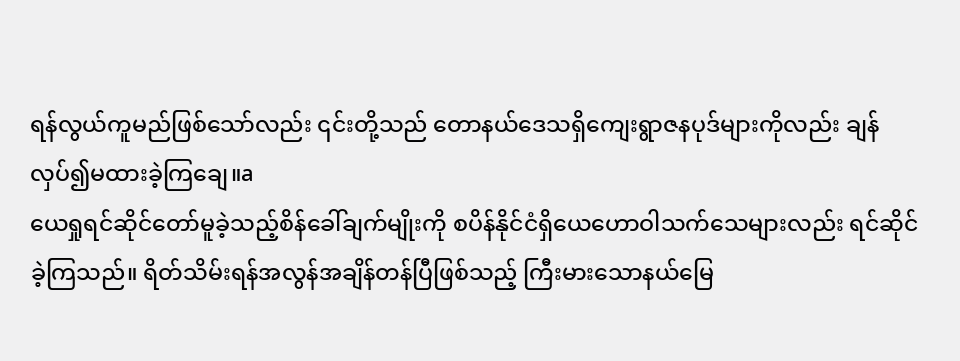ရန်လွယ်ကူမည်ဖြစ်သော်လည်း ၎င်းတို့သည် တောနယ်ဒေသရှိကျေးရွာဇနပုဒ်များကိုလည်း ချန်လှပ်၍မထားခဲ့ကြချေ။a
ယေရှုရင်ဆိုင်တော်မူခဲ့သည့်စိန်ခေါ်ချက်မျိုးကို စပိန်နိုင်ငံရှိယေဟောဝါသက်သေများလည်း ရင်ဆိုင်ခဲ့ကြသည်။ ရိတ်သိမ်းရန်အလွန်အချိန်တန်ပြီဖြစ်သည့် ကြီးမားသောနယ်မြေ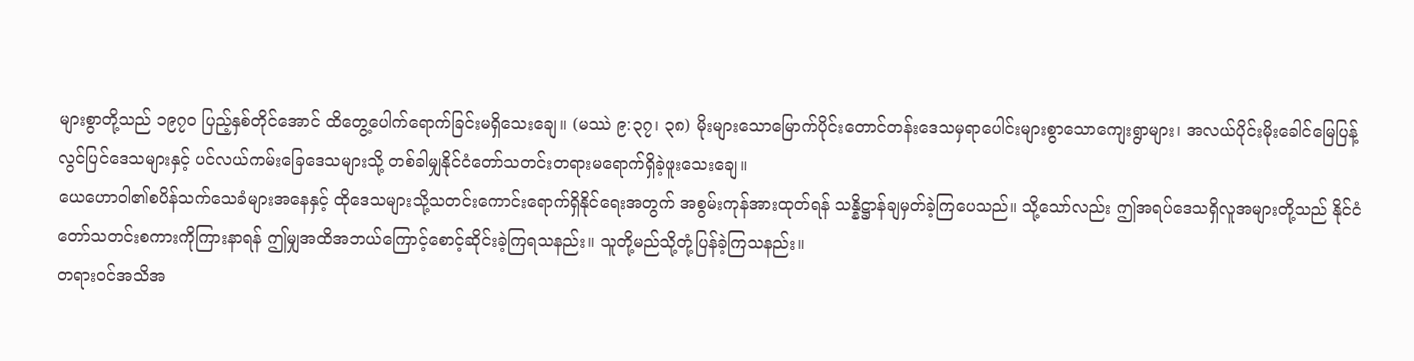များစွာတို့သည် ၁၉၇၀ ပြည့်နှစ်တိုင်အောင် ထိတွေ့ပေါက်ရောက်ခြင်းမရှိသေးချေ။ (မဿဲ ၉:၃၇၊ ၃၈) မိုးများသောမြောက်ပိုင်းတောင်တန်းဒေသမှရာပေါင်းများစွာသောကျေးရွာများ၊ အလယ်ပိုင်းမိုးခေါင်မြေပြန့်လွင်ပြင်ဒေသများနှင့် ပင်လယ်ကမ်းခြေဒေသများသို့ တစ်ခါမျှနိုင်ငံတော်သတင်းတရားမရောက်ရှိခဲ့ဖူးသေးချေ။
ယေဟောဝါ၏စပိန်သက်သေခံများအနေနှင့် ထိုဒေသများသို့သတင်းကောင်းရောက်ရှိနိုင်ရေးအတွက် အစွမ်းကုန်အားထုတ်ရန် သန္နိဋ္ဌာန်ချမှတ်ခဲ့ကြပေသည်။ သို့သော်လည်း ဤအရပ်ဒေသရှိလူအများတို့သည် နိုင်ငံတော်သတင်းစကားကိုကြားနာရန် ဤမျှအထိအဘယ်ကြောင့်စောင့်ဆိုင်းခဲ့ကြရသနည်း။ သူတို့မည်သို့တုံ့ပြန်ခဲ့ကြသနည်း။
တရားဝင်အသိအ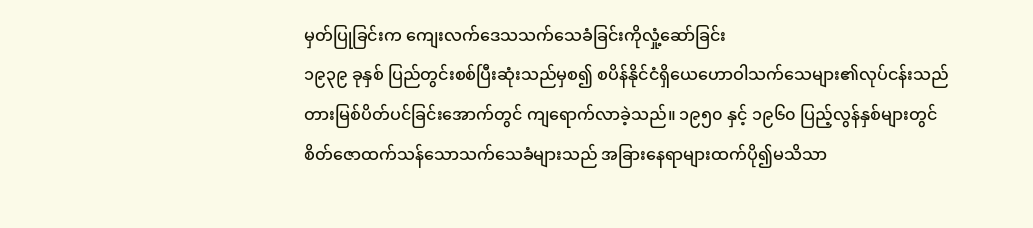မှတ်ပြုခြင်းက ကျေးလက်ဒေသသက်သေခံခြင်းကိုလှုံ့ဆော်ခြင်း
၁၉၃၉ ခုနှစ် ပြည်တွင်းစစ်ပြီးဆုံးသည်မှစ၍ စပိန်နိုင်ငံရှိယေဟောဝါသက်သေများ၏လုပ်ငန်းသည် တားမြစ်ပိတ်ပင်ခြင်းအောက်တွင် ကျရောက်လာခဲ့သည်။ ၁၉၅၀ နှင့် ၁၉၆၀ ပြည့်လွန်နှစ်များတွင် စိတ်ဇောထက်သန်သောသက်သေခံများသည် အခြားနေရာများထက်ပို၍မသိသာ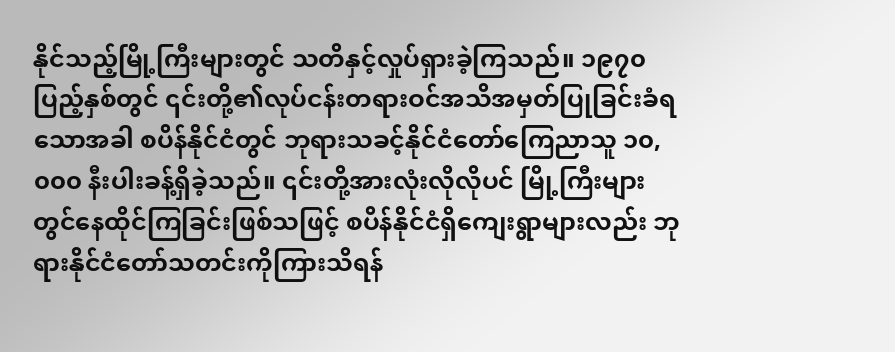နိုင်သည့်မြို့ကြီးများတွင် သတိနှင့်လှုပ်ရှားခဲ့ကြသည်။ ၁၉၇၀ ပြည့်နှစ်တွင် ၎င်းတို့၏လုပ်ငန်းတရားဝင်အသိအမှတ်ပြုခြင်းခံရသောအခါ စပိန်နိုင်ငံတွင် ဘုရားသခင့်နိုင်ငံတော်ကြေညာသူ ၁၀,၀၀၀ နီးပါးခန့်ရှိခဲ့သည်။ ၎င်းတို့အားလုံးလိုလိုပင် မြို့ကြီးများတွင်နေထိုင်ကြခြင်းဖြစ်သဖြင့် စပိန်နိုင်ငံရှိကျေးရွာများလည်း ဘုရားနိုင်ငံတော်သတင်းကိုကြားသိရန်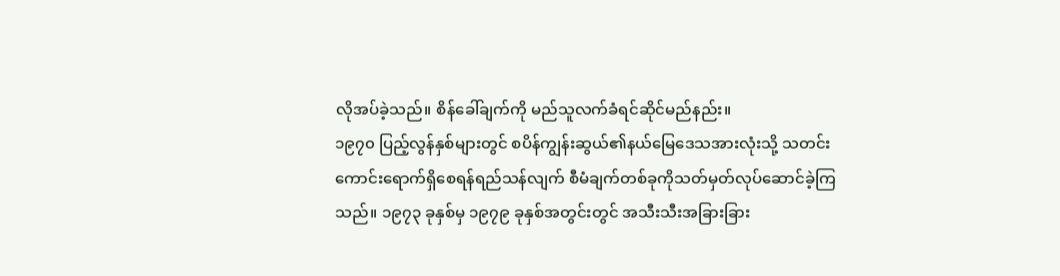လိုအပ်ခဲ့သည်။ စိန်ခေါ်ချက်ကို မည်သူလက်ခံရင်ဆိုင်မည်နည်း။
၁၉၇၀ ပြည့်လွန်နှစ်များတွင် စပိန်ကျွန်းဆွယ်၏နယ်မြေဒေသအားလုံးသို့ သတင်းကောင်းရောက်ရှိစေရန်ရည်သန်လျက် စီမံချက်တစ်ခုကိုသတ်မှတ်လုပ်ဆောင်ခဲ့ကြသည်။ ၁၉၇၃ ခုနှစ်မှ ၁၉၇၉ ခုနှစ်အတွင်းတွင် အသီးသီးအခြားခြား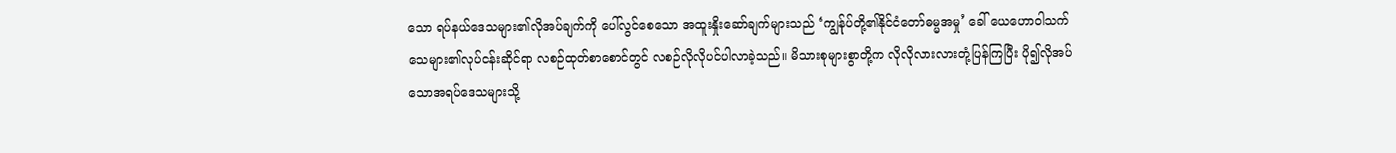သော ရပ်နယ်ဒေသများ၏လိုအပ်ချက်ကို ပေါ်လွင်စေသော အထူးနှိုးဆော်ချက်များသည် ‘ကျွန်ုပ်တို့၏နိုင်ငံတော်ဓမ္မအမှု’ ခေါ် ယေဟောဝါသက်သေများ၏လုပ်ငန်းဆိုင်ရာ လစဉ်ထုတ်စာစောင်တွင် လစဉ်လိုလိုပင်ပါလာခဲ့သည်။ မိသားစုများစွာတို့က လိုလိုလားလားတုံ့ပြန်ကြပြီး ပို၍လိုအပ်သောအရပ်ဒေသများသို့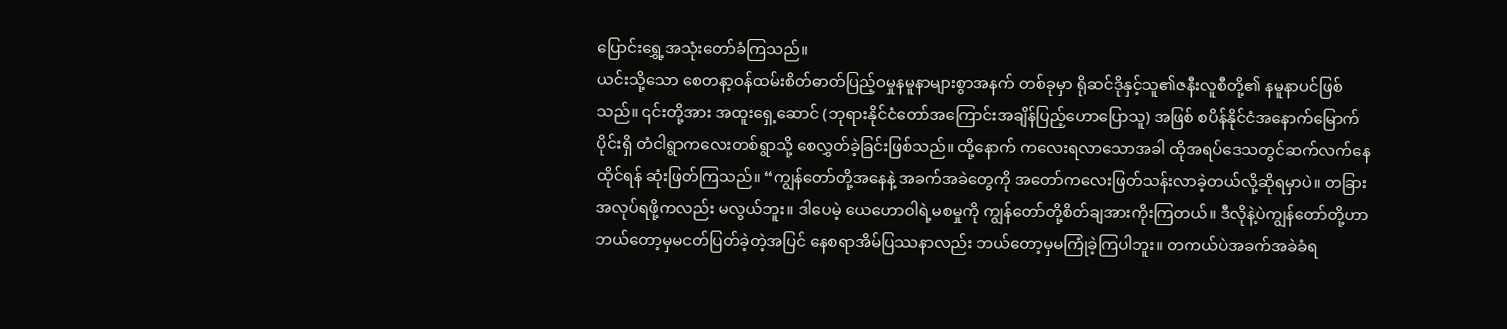ပြောင်းရွှေ့အသုံးတော်ခံကြသည်။
ယင်းသို့သော စေတနာ့ဝန်ထမ်းစိတ်ဓာတ်ပြည့်ဝမှုနမူနာများစွာအနက် တစ်ခုမှာ ရိုဆင်ဒိုနှင့်သူ၏ဇနီးလူစီတို့၏ နမူနာပင်ဖြစ်သည်။ ၎င်းတို့အား အထူးရှေ့ဆောင် (ဘုရားနိုင်ငံတော်အကြောင်းအချိန်ပြည့်ဟောပြောသူ) အဖြစ် စပိန်နိုင်ငံအနောက်မြောက်ပိုင်းရှိ တံငါရွာကလေးတစ်ရွာသို့ စေလွှတ်ခဲ့ခြင်းဖြစ်သည်။ ထို့နောက် ကလေးရလာသောအခါ ထိုအရပ်ဒေသတွင်ဆက်လက်နေထိုင်ရန် ဆုံးဖြတ်ကြသည်။ “ကျွန်တော်တို့အနေနဲ့ အခက်အခဲတွေကို အတော်ကလေးဖြတ်သန်းလာခဲ့တယ်လို့ဆိုရမှာပဲ။ တခြားအလုပ်ရဖို့ကလည်း မလွယ်ဘူး။ ဒါပေမဲ့ ယေဟောဝါရဲ့မစမှုကို ကျွန်တော်တို့စိတ်ချအားကိုးကြတယ်။ ဒီလိုနဲ့ပဲကျွန်တော်တို့ဟာ ဘယ်တော့မှမငတ်ပြတ်ခဲ့တဲ့အပြင် နေစရာအိမ်ပြဿနာလည်း ဘယ်တော့မှမကြုံခဲ့ကြပါဘူး။ တကယ်ပဲအခက်အခဲခံရ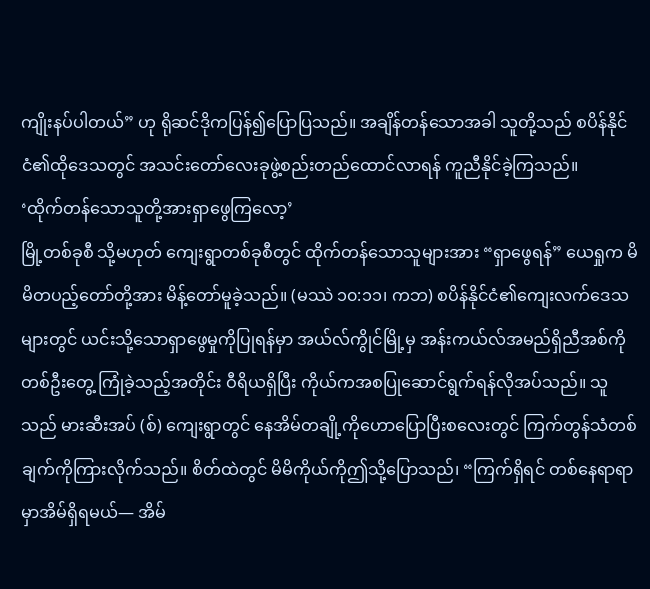ကျိုးနပ်ပါတယ်” ဟု ရိုဆင်ဒိုကပြန်၍ပြောပြသည်။ အချိန်တန်သောအခါ သူတို့သည် စပိန်နိုင်ငံ၏ထိုဒေသတွင် အသင်းတော်လေးခုဖွဲ့စည်းတည်ထောင်လာရန် ကူညီနိုင်ခဲ့ကြသည်။
‘ထိုက်တန်သောသူတို့အားရှာဖွေကြလော့’
မြို့တစ်ခုစီ သို့မဟုတ် ကျေးရွာတစ်ခုစီတွင် ထိုက်တန်သောသူများအား “ရှာဖွေရန်” ယေရှုက မိမိတပည့်တော်တို့အား မိန့်တော်မူခဲ့သည်။ (မဿဲ ၁၀:၁၁၊ ကဘ) စပိန်နိုင်ငံ၏ကျေးလက်ဒေသများတွင် ယင်းသို့သောရှာဖွေမှုကိုပြုရန်မှာ အယ်လ်ကွိုင်မြို့မှ အန်းကယ်လ်အမည်ရှိညီအစ်ကိုတစ်ဦးတွေ့ ကြုံခဲ့သည့်အတိုင်း ဝီရိယရှိပြီး ကိုယ်ကအစပြုဆောင်ရွက်ရန်လိုအပ်သည်။ သူသည် မားဆီးအပ် (စ်) ကျေးရွာတွင် နေအိမ်တချို့ကိုဟောပြောပြီးစလေးတွင် ကြက်တွန်သံတစ်ချက်ကိုကြားလိုက်သည်။ စိတ်ထဲတွင် မိမိကိုယ်ကိုဤသို့ပြောသည်၊ “ကြက်ရှိရင် တစ်နေရာရာမှာအိမ်ရှိရမယ်— အိမ်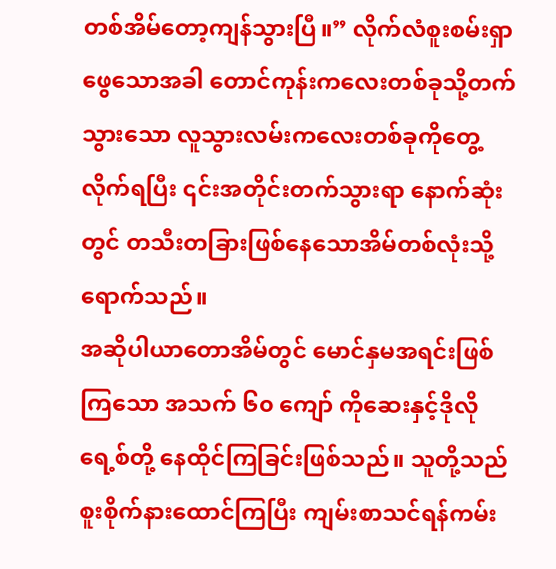တစ်အိမ်တော့ကျန်သွားပြီ။” လိုက်လံစူးစမ်းရှာဖွေသောအခါ တောင်ကုန်းကလေးတစ်ခုသို့တက်သွားသော လူသွားလမ်းကလေးတစ်ခုကိုတွေ့လိုက်ရပြီး ၎င်းအတိုင်းတက်သွားရာ နောက်ဆုံးတွင် တသီးတခြားဖြစ်နေသောအိမ်တစ်လုံးသို့ရောက်သည်။
အဆိုပါယာတောအိမ်တွင် မောင်နှမအရင်းဖြစ်ကြသော အသက် ၆၀ ကျော် ကိုဆေးနှင့်ဒိုလိုရေ့စ်တို့ နေထိုင်ကြခြင်းဖြစ်သည်။ သူတို့သည် စူးစိုက်နားထောင်ကြပြီး ကျမ်းစာသင်ရန်ကမ်း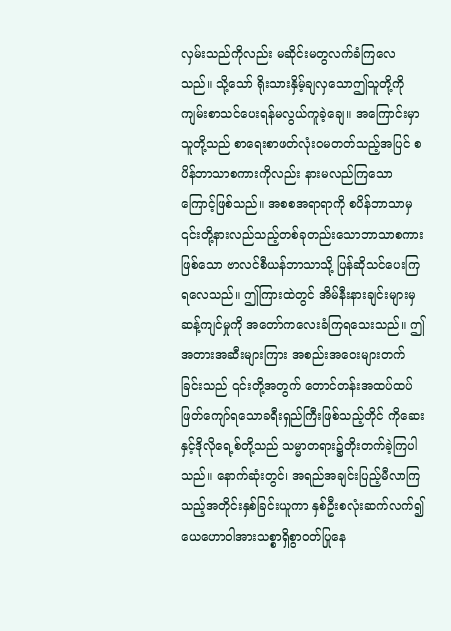လှမ်းသည်ကိုလည်း မဆိုင်းမတွလက်ခံကြလေသည်။ သို့သော် ရိုးသားနှိမ့်ချလှသောဤသူတို့ကို ကျမ်းစာသင်ပေးရန်မလွယ်ကူခဲ့ချေ။ အကြောင်းမှာ သူတို့သည် စာရေးစာဖတ်လုံးဝမတတ်သည့်အပြင် စပိန်ဘာသာစကားကိုလည်း နားမလည်ကြသောကြောင့်ဖြစ်သည်။ အစစအရာရာကို စပိန်ဘာသာမှ ၎င်းတို့နားလည်သည့်တစ်ခုတည်းသောဘာသာစကားဖြစ်သော ဗာလင်စီယန်ဘာသာသို့ ပြန်ဆိုသင်ပေးကြရလေသည်။ ဤကြားထဲတွင် အိမ်နီးနားချင်းများမှဆန့်ကျင်မှုကို အတော်ကလေးခံကြရသေးသည်။ ဤအတားအဆီးများကြား အစည်းအဝေးများတက်ခြင်းသည် ၎င်းတို့အတွက် တောင်တန်းအထပ်ထပ်ဖြတ်ကျော်ရသောခရီးရှည်ကြီးဖြစ်သည့်တိုင် ကိုဆေးနှင့်ဒိုလိုရေ့စ်တို့သည် သမ္မာတရား၌တိုးတက်ခဲ့ကြပါသည်။ နောက်ဆုံးတွင်၊ အရည်အချင်းပြည့်မီလာကြသည့်အတိုင်းနှစ်ခြင်းယူကာ နှစ်ဦးစလုံးဆက်လက်၍ ယေဟောဝါအားသစ္စာရှိစွာဝတ်ပြုနေ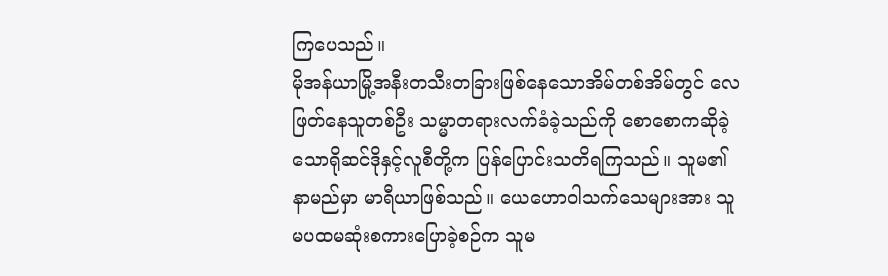ကြပေသည်။
မိုအန်ယာမြို့အနီးတသီးတခြားဖြစ်နေသောအိမ်တစ်အိမ်တွင် လေဖြတ်နေသူတစ်ဦး သမ္မာတရားလက်ခံခဲ့သည်ကို စောစောကဆိုခဲ့သောရိုဆင်ဒိုနှင့်လူစီတို့က ပြန်ပြောင်းသတိရကြသည်။ သူမ၏နာမည်မှာ မာရီယာဖြစ်သည်။ ယေဟောဝါသက်သေများအား သူမပထမဆုံးစကားပြောခဲ့စဉ်က သူမ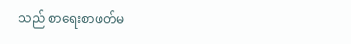သည် စာရေးစာဖတ်မ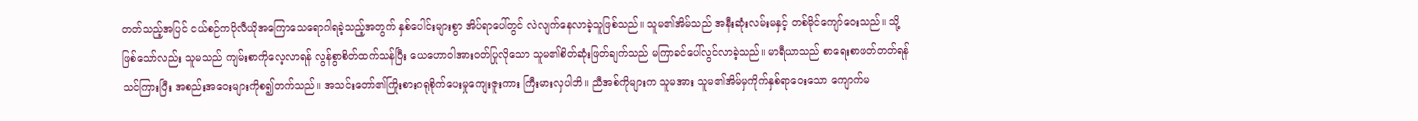တတ်သည့်အပြင် ငယ်စဉ်ကပိုလီယိုအကြောသေရောဂါရခဲ့သည့်အတွက် နှစ်ပေါင်းများစွာ အိပ်ရာပေါ်တွင် လဲလျက်နေလာခဲ့သူဖြစ်သည်။ သူမ၏အိမ်သည် အနီးဆုံးလမ်းမနှင့် တစ်မိုင်ကျော်ဝေးသည်။ သို့ ဖြစ်သော်လည်း သူမသည် ကျမ်းစာကိုလေ့လာရန် လွန်စွာစိတ်ထက်သန်ပြီး ယေဟောဝါအားဝတ်ပြုလိုသော သူမ၏စိတ်ဆုံးဖြတ်ချက်သည် မကြာခင်ပေါ်လွင်လာခဲ့သည်။ မာရီယာသည် စာရေးစာဖတ်တတ်ရန်သင်ကြားပြီး အစည်းအဝေးများကိုစ၍တက်သည်။ အသင်းတော်၏ကြိုးစားဂရုစိုက်ပေးမှုကျေးဇူးကား ကြီးမားလှပါဘိ။ ညီအစ်ကိုများက သူမအား သူမ၏အိမ်မှကိုက်နှစ်ရာဝေးသော ကျောက်မ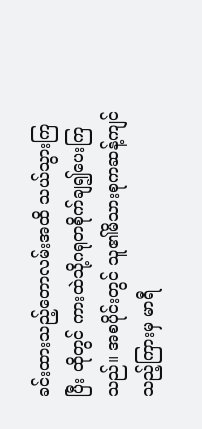ခင်းထားသည့်တောလမ်းအထိ သယ်သွားကြပြီး ထိုတွင် ကားထဲသို့ဂရုတစိုက်ချ၍ပေးကြသည်။ အစပိုင်းတွင် သူ၏မိသားစုကဆန့်ကျင်သည့်ကြားမှ မာရီ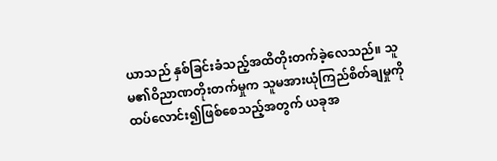ယာသည် နှစ်ခြင်းခံသည့်အထိတိုးတက်ခဲ့လေသည်။ သူမ၏ဝိညာဏတိုးတက်မှုက သူမအားယုံကြည်စိတ်ချမှုကိုထပ်လောင်း၍ဖြစ်စေသည့်အတွက် ယခုအ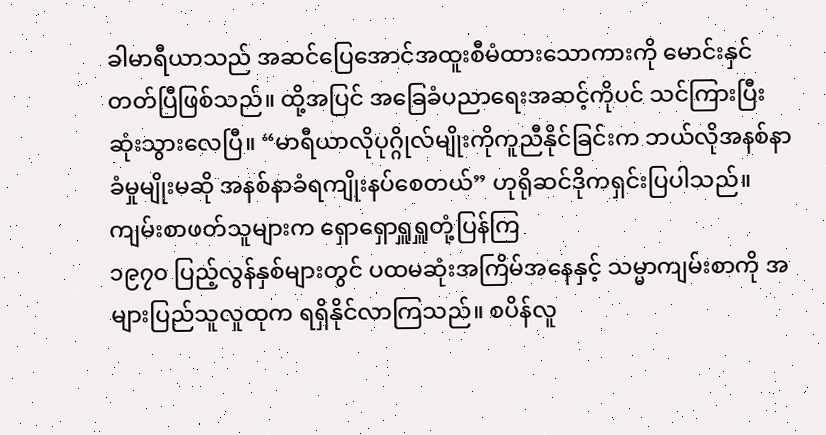ခါမာရီယာသည် အဆင်ပြေအောင်အထူးစီမံထားသောကားကို မောင်းနှင်တတ်ပြီဖြစ်သည်။ ထို့အပြင် အခြေခံပညာရေးအဆင့်ကိုပင် သင်ကြားပြီးဆုံးသွားလေပြီ။ “မာရီယာလိုပုဂ္ဂိုလ်မျိုးကိုကူညီနိုင်ခြင်းက ဘယ်လိုအနစ်နာခံမှုမျိုးမဆို အနစ်နာခံရကျိုးနပ်စေတယ်” ဟုရိုဆင်ဒိုကရှင်းပြပါသည်။
ကျမ်းစာဖတ်သူများက ရှောရှောရှူရှူတုံ့ပြန်ကြ
၁၉၇၀ ပြည့်လွန်နှစ်များတွင် ပထမဆုံးအကြိမ်အနေနှင့် သမ္မာကျမ်းစာကို အများပြည်သူလူထုက ရရှိနိုင်လာကြသည်။ စပိန်လူ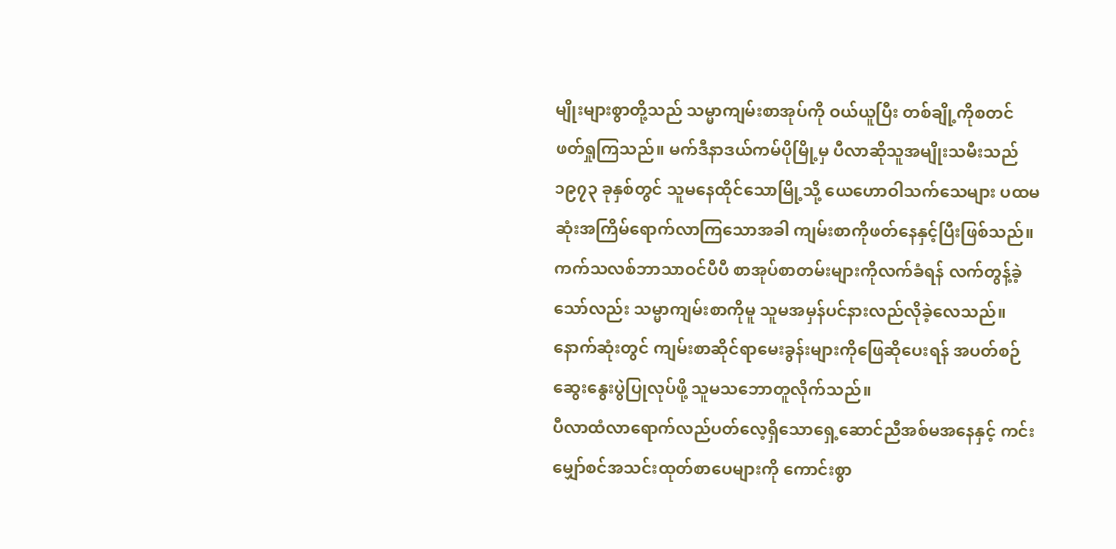မျိုးများစွာတို့သည် သမ္မာကျမ်းစာအုပ်ကို ဝယ်ယူပြီး တစ်ချို့ကိုစတင်ဖတ်ရှုကြသည်။ မက်ဒီနာဒယ်ကမ်ပိုမြို့မှ ပီလာဆိုသူအမျိုးသမီးသည် ၁၉၇၃ ခုနှစ်တွင် သူမနေထိုင်သောမြို့သို့ ယေဟောဝါသက်သေများ ပထမဆုံးအကြိမ်ရောက်လာကြသောအခါ ကျမ်းစာကိုဖတ်နေနှင့်ပြီးဖြစ်သည်။ ကက်သလစ်ဘာသာဝင်ပီပီ စာအုပ်စာတမ်းများကိုလက်ခံရန် လက်တွန့်ခဲ့သော်လည်း သမ္မာကျမ်းစာကိုမူ သူမအမှန်ပင်နားလည်လိုခဲ့လေသည်။ နောက်ဆုံးတွင် ကျမ်းစာဆိုင်ရာမေးခွန်းများကိုဖြေဆိုပေးရန် အပတ်စဉ်ဆွေးနွေးပွဲပြုလုပ်ဖို့ သူမသဘောတူလိုက်သည်။
ပီလာထံလာရောက်လည်ပတ်လေ့ရှိသောရှေ့ဆောင်ညီအစ်မအနေနှင့် ကင်းမျှော်စင်အသင်းထုတ်စာပေများကို ကောင်းစွာ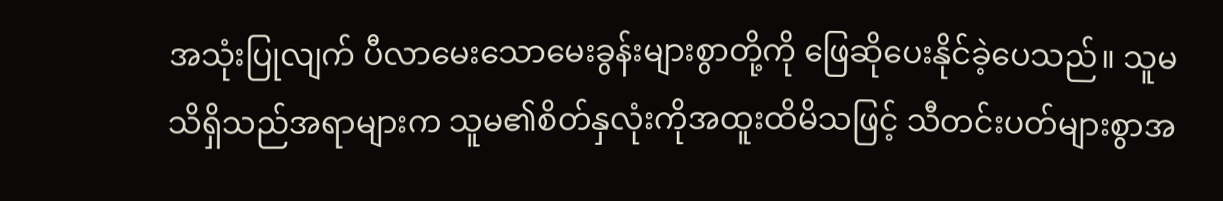အသုံးပြုလျက် ပီလာမေးသောမေးခွန်းများစွာတို့ကို ဖြေဆိုပေးနိုင်ခဲ့ပေသည်။ သူမသိရှိသည်အရာများက သူမ၏စိတ်နှလုံးကိုအထူးထိမိသဖြင့် သီတင်းပတ်များစွာအ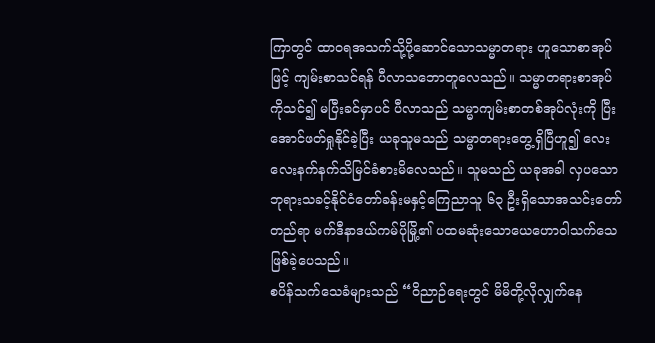ကြာတွင် ထာဝရအသက်သို့ပို့ဆောင်သောသမ္မာတရား ဟူသောစာအုပ်ဖြင့် ကျမ်းစာသင်ရန် ပီလာသဘောတူလေသည်။ သမ္မာတရားစာအုပ်ကိုသင်၍ မပြီးခင်မှာပင် ပီလာသည် သမ္မာကျမ်းစာတစ်အုပ်လုံးကို ပြီးအောင်ဖတ်ရှုနိုင်ခဲ့ပြီး ယခုသူမသည် သမ္မာတရားတွေ့ရှိပြီဟူ၍ လေးလေးနက်နက်သိမြင်ခံစားမိလေသည်။ သူမသည် ယခုအခါ လှပသောဘုရားသခင့်နိုင်ငံတော်ခန်းမနှင့်ကြေညာသူ ၆၃ ဦးရှိသောအသင်းတော်တည်ရာ မက်ဒီနာဒယ်ကမ်ပိုမြို့၏ ပထမဆုံးသောယေဟောဝါသက်သေဖြစ်ခဲ့ပေသည်။
စပိန်သက်သေခံများသည် “ဝိညာဉ်ရေးတွင် မိမိတို့လိုလျှက်နေ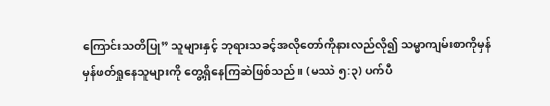ကြောင်းသတိပြု” သူများနှင့် ဘုရားသခင့်အလိုတော်ကိုနားလည်လို၍ သမ္မာကျမ်းစာကိုမှန်မှန်ဖတ်ရှုနေသူများကို တွေ့ရှိနေကြဆဲဖြစ်သည်။ (မဿဲ ၅:၃) ပက်ပီ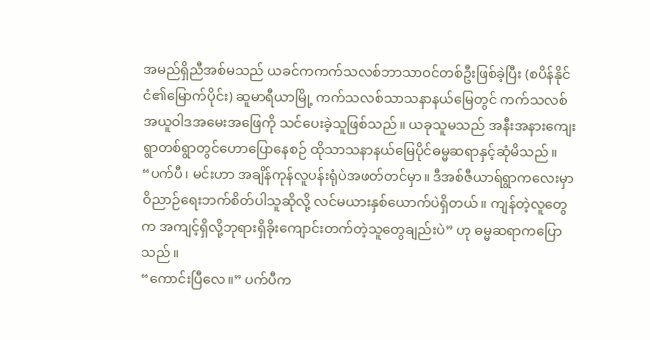အမည်ရှိညီအစ်မသည် ယခင်ကကက်သလစ်ဘာသာဝင်တစ်ဦးဖြစ်ခဲ့ပြီး (စပိန်နိုင်ငံ၏မြောက်ပိုင်း) ဆူမာရီယာမြို့ ကက်သလစ်သာသနာနယ်မြေတွင် ကက်သလစ်အယူဝါဒအမေးအဖြေကို သင်ပေးခဲ့သူဖြစ်သည်။ ယခုသူမသည် အနီးအနားကျေးရွာတစ်ရွာတွင်ဟောပြောနေစဉ် ထိုသာသနာနယ်မြေပိုင်ဓမ္မဆရာနှင့်ဆုံမိသည်။
“ပက်ပီ၊ မင်းဟာ အချိန်ကုန်လူပန်းရုံပဲအဖတ်တင်မှာ။ ဒီအစ်ဇီယာရ်ရွာကလေးမှာ ဝိညာဉ်ရေးဘက်စိတ်ပါသူဆိုလို့ လင်မယားနှစ်ယောက်ပဲရှိတယ်။ ကျန်တဲ့လူတွေက အကျင့်ရှိလို့ဘုရားရှိခိုးကျောင်းတက်တဲ့သူတွေချည်းပဲ” ဟု ဓမ္မဆရာကပြောသည်။
“ကောင်းပြီလေ။” ပက်ပီက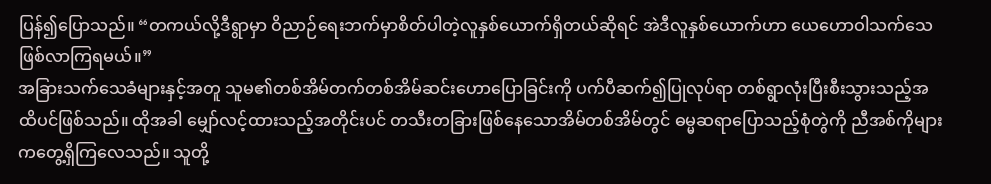ပြန်၍ပြောသည်။ “တကယ်လို့ဒီရွာမှာ ဝိညာဉ်ရေးဘက်မှာစိတ်ပါတဲ့လူနှစ်ယောက်ရှိတယ်ဆိုရင် အဲဒီလူနှစ်ယောက်ဟာ ယေဟောဝါသက်သေဖြစ်လာကြရမယ်။”
အခြားသက်သေခံများနှင့်အတူ သူမ၏တစ်အိမ်တက်တစ်အိမ်ဆင်းဟောပြောခြင်းကို ပက်ပီဆက်၍ပြုလုပ်ရာ တစ်ရွာလုံးပြီးစီးသွားသည့်အထိပင်ဖြစ်သည်။ ထိုအခါ မျှော်လင့်ထားသည့်အတိုင်းပင် တသီးတခြားဖြစ်နေသောအိမ်တစ်အိမ်တွင် ဓမ္မဆရာပြောသည့်စုံတွဲကို ညီအစ်ကိုများကတွေ့ရှိကြလေသည်။ သူတို့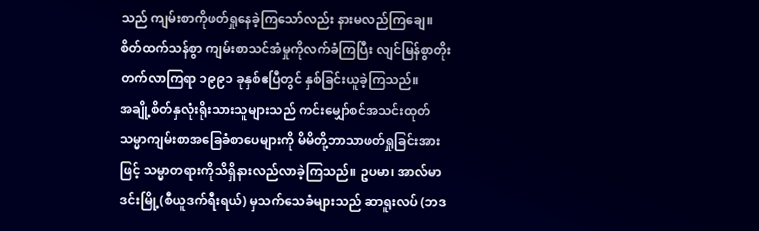သည် ကျမ်းစာကိုဖတ်ရှုနေခဲ့ကြသော်လည်း နားမလည်ကြချေ။ စိတ်ထက်သန်စွာ ကျမ်းစာသင်အံမှုကိုလက်ခံကြပြီး လျင်မြန်စွာတိုးတက်လာကြရာ ၁၉၉၁ ခုနှစ်ဧပြီတွင် နှစ်ခြင်းယူခဲ့ကြသည်။
အချို့စိတ်နှလုံးရိုးသားသူများသည် ကင်းမျှော်စင်အသင်းထုတ် သမ္မာကျမ်းစာအခြေခံစာပေများကို မိမိတို့ဘာသာဖတ်ရှုခြင်းအားဖြင့် သမ္မာတရားကိုသိရှိနားလည်လာခဲ့ကြသည်။ ဥပမာ၊ အာလ်မာဒင်းမြို့(စီယူဒက်ရီးရယ်) မှသက်သေခံများသည် ဆာရူးလပ် (ဘဒ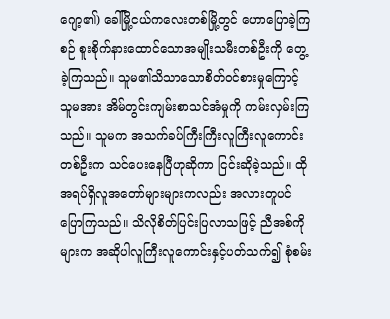ဂျော့၏) ခေါ်မြို့ငယ်ကလေးတစ်မြို့တွင် ဟောပြောခဲ့ကြစဉ် စူးစိုက်နားထောင်သောအမျိုးသမီးတစ်ဦးကို တွေ့ခဲ့ကြသည်။ သူမ၏သိသာသောစိတ်ဝင်စားမှုကြောင့် သူမအား အိမ်တွင်းကျမ်းစာသင်အံမှုကို ကမ်းလှမ်းကြသည်။ သူမက အသက်ခပ်ကြီးကြီးလူကြီးလူကောင်းတစ်ဦးက သင်ပေးနေပြီဟုဆိုကာ ငြင်းဆိုခဲ့သည်။ ထိုအရပ်ရှိလူအတော်များများကလည်း အလားတူပင်ပြောကြသည်။ သိလိုစိတ်ပြင်းပြလာသဖြင့် ညီအစ်ကိုများက အဆိုပါလူကြီးလူကောင်းနှင့်ပတ်သက်၍ စုံစမ်း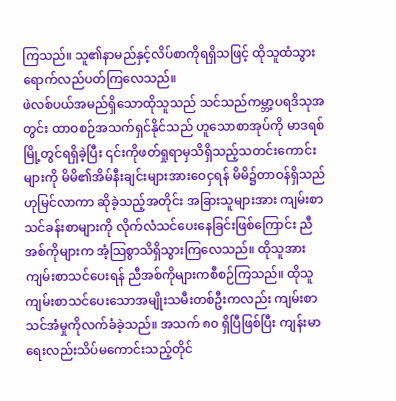ကြသည်။ သူ၏နာမည်နှင့်လိပ်စာကိုရရှိသဖြင့် ထိုသူထံသွားရောက်လည်ပတ်ကြလေသည်။
ဖဲလစ်ပယ်အမည်ရှိသောထိုသူသည် သင်သည်ကမ္ဘာ့ပရဒိသုအတွင်း ထာဝစဉ်အသက်ရှင်နိုင်သည် ဟူသောစာအုပ်ကို မာဒရစ်မြို့တွင်ရရှိခဲ့ပြီး ၎င်းကိုဖတ်ရှုရာမှသိရှိသည့်သတင်းကောင်းများကို မိမိ၏အိမ်နီးချင်းများအားဝေငှရန် မိမိ၌တာဝန်ရှိသည်ဟုမြင်လာကာ ဆိုခဲ့သည့်အတိုင်း အခြားသူများအား ကျမ်းစာသင်ခန်းစာများကို လိုက်လံသင်ပေးနေခြင်းဖြစ်ကြောင်း ညီအစ်ကိုများက အံ့သြစွာသိရှိသွားကြလေသည်။ ထိုသူအားကျမ်းစာသင်ပေးရန် ညီအစ်ကိုများကစီစဉ်ကြသည်။ ထိုသူကျမ်းစာသင်ပေးသောအမျိုးသမီးတစ်ဦးကလည်း ကျမ်းစာသင်အံမှုကိုလက်ခံခဲ့သည်။ အသက် ၈၀ ရှိပြီဖြစ်ပြီး ကျန်းမာရေးလည်းသိပ်မကောင်းသည့်တိုင်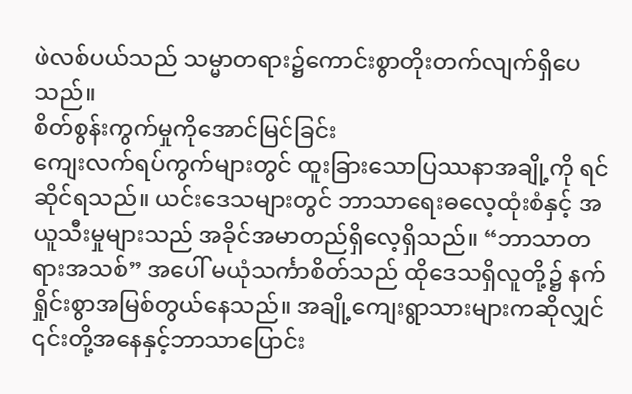ဖဲလစ်ပယ်သည် သမ္မာတရား၌ကောင်းစွာတိုးတက်လျက်ရှိပေသည်။
စိတ်စွန်းကွက်မှုကိုအောင်မြင်ခြင်း
ကျေးလက်ရပ်ကွက်များတွင် ထူးခြားသောပြဿနာအချို့ကို ရင်ဆိုင်ရသည်။ ယင်းဒေသများတွင် ဘာသာရေးဓလေ့ထုံးစံနှင့် အယူသီးမှုများသည် အခိုင်အမာတည်ရှိလေ့ရှိသည်။ “ဘာသာတရားအသစ်” အပေါ် မယုံသင်္ကာစိတ်သည် ထိုဒေသရှိလူတို့၌ နက်ရှိုင်းစွာအမြစ်တွယ်နေသည်။ အချို့ကျေးရွာသားများကဆိုလျှင် ၎င်းတို့အနေနှင့်ဘာသာပြောင်း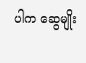ပါက ဆွေမျိုး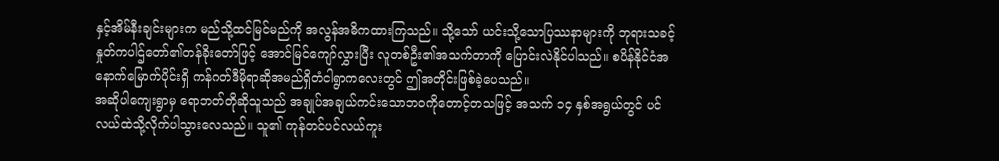နှင့်အိမ်နီးချင်းများက မည်သို့ထင်မြင်မည်ကို အလွန်အဓိကထားကြသည်။ သို့သော် ယင်းသို့သောပြဿနာများကို ဘုရားသခင့်နှုတ်ကပါဌ်တော်၏တန်ခိုးတော်ဖြင့် အောင်မြင်ကျော်လွှားပြီး လူတစ်ဦး၏အသက်တာကို ပြောင်းလဲနိုင်ပါသည်။ စပိန်နိုင်ငံအနောက်မြောက်ပိုင်းရှိ ကန်ဂတ်ဒီမိုရာဆိုအမည်ရှိတံငါရွာကလေးတွင် ဤအတိုင်းဖြစ်ခဲ့ပေသည်။
အဆိုပါကျေးရွာမှ ရောဘတ်တိုဆိုသူသည် အချုပ်အချယ်ကင်းသောဘဝကိုတောင့်တသဖြင့် အသက် ၁၄ နှစ်အရွယ်တွင် ပင်လယ်ထဲသို့လိုက်ပါသွားလေသည်။ သူ၏ ကုန်တင်ပင်လယ်ကူး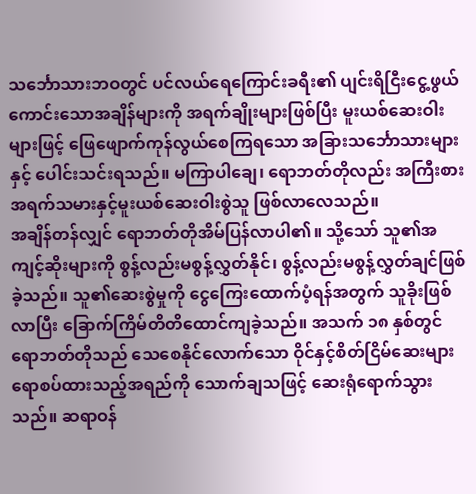သင်္ဘောသားဘဝတွင် ပင်လယ်ရေကြောင်းခရီး၏ ပျင်းရိငြီးငွေ့ဖွယ်ကောင်းသောအချိန်များကို အရက်ချိုးများဖြစ်ပြီး မူးယစ်ဆေးဝါးများဖြင့် ဖြေဖျောက်ကုန်လွယ်စေကြရသော အခြားသင်္ဘောသားများနှင့် ပေါင်းသင်းရသည်။ မကြာပါချေ၊ ရောဘတ်တိုလည်း အကြီးစားအရက်သမားနှင့်မူးယစ်ဆေးဝါးစွဲသူ ဖြစ်လာလေသည်။
အချိန်တန်လျှင် ရောဘတ်တိုအိမ်ပြန်လာပါ၏။ သို့သော် သူ၏အကျင့်ဆိုးများကို စွန့်လည်းမစွန့်လွှတ်နိုင်၊ စွန့်လည်းမစွန့်လွှတ်ချင်ဖြစ်ခဲ့သည်။ သူ၏ဆေးစွဲမှုကို ငွေကြေးထောက်ပံ့ရန်အတွက် သူခိုးဖြစ်လာပြီး ခြောက်ကြိမ်တိတိထောင်ကျခဲ့သည်။ အသက် ၁၈ နှစ်တွင် ရောဘတ်တိုသည် သေစေနိုင်လောက်သော ဝိုင်နှင့်စိတ်ငြိမ်ဆေးများရောစပ်ထားသည့်အရည်ကို သောက်ချသဖြင့် ဆေးရုံရောက်သွားသည်။ ဆရာဝန်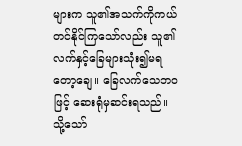များက သူ၏အသက်ကိုကယ်တင်နိုင်ကြသော်လည်း သူ၏လက်နှင့်ခြေများသုံး၍မရတော့ချေ။ ခြေလက်သေဘဝဖြင့် ဆေးရုံမှဆင်းရသည်။ သို့သော်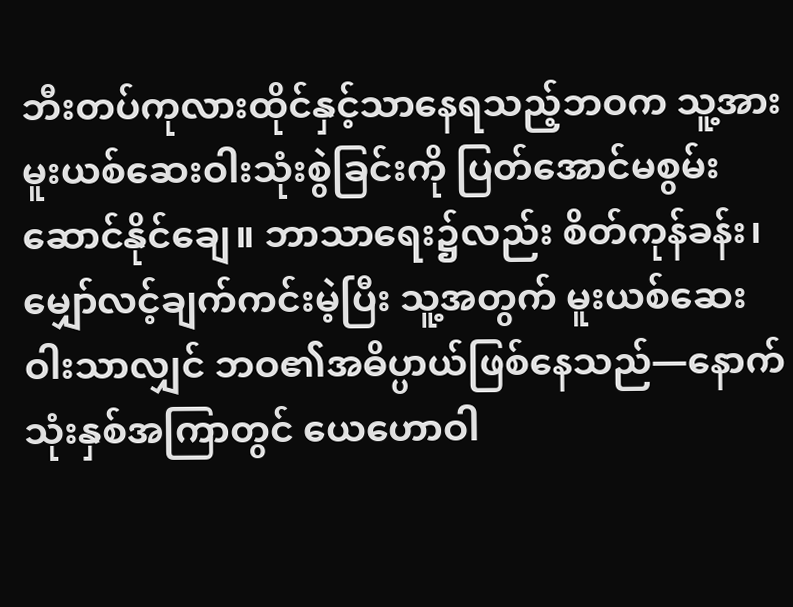ဘီးတပ်ကုလားထိုင်နှင့်သာနေရသည့်ဘဝက သူ့အားမူးယစ်ဆေးဝါးသုံးစွဲခြင်းကို ပြတ်အောင်မစွမ်းဆောင်နိုင်ချေ။ ဘာသာရေး၌လည်း စိတ်ကုန်ခန်း၊ မျှော်လင့်ချက်ကင်းမဲ့ပြီး သူ့အတွက် မူးယစ်ဆေးဝါးသာလျှင် ဘဝ၏အဓိပ္ပာယ်ဖြစ်နေသည်—နောက်သုံးနှစ်အကြာတွင် ယေဟောဝါ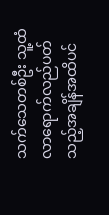သက်သေတစ်ဦး သူ့ထံလာရောက်လည်ပတ်သည့်အချိန်အထိပင်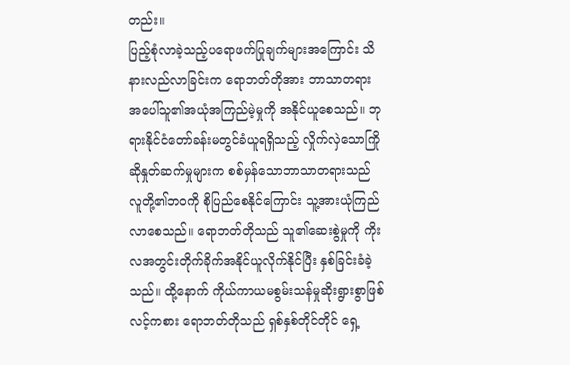တည်း။
ပြည့်စုံလာခဲ့သည့်ပရောဖက်ပြုချက်များအကြောင်း သိနားလည်လာခြင်းက ရောဘတ်တိုအား ဘာသာတရားအပေါ်သူ၏အယုံအကြည်မဲ့မှုကို အနိုင်ယူစေသည်။ ဘုရားနိုင်ငံတော်ခန်းမတွင်ခံယူရရှိသည့် လှိုက်လှဲသောကြိုဆိုနှုတ်ဆက်မှုများက စစ်မှန်သောဘာသာတရားသည် လူတို့၏ဘဝကို စိုပြည်စေနိုင်ကြောင်း သူ့အားယုံကြည်လာစေသည်။ ရောဘတ်တိုသည် သူ၏ဆေးစွဲမှုကို ကိုးလအတွင်းတိုက်ခိုက်အနိုင်ယူလိုက်နိုင်ပြီး နှစ်ခြင်းခံခဲ့သည်။ ထို့နောက် ကိုယ်ကာယမစွမ်းသန်မှုဆိုးရွားစွာဖြစ်လင့်ကစား ရောဘတ်တိုသည် ရှစ်နှစ်တိုင်တိုင် ရှေ့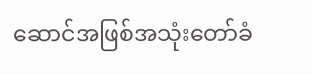ဆောင်အဖြစ်အသုံးတော်ခံ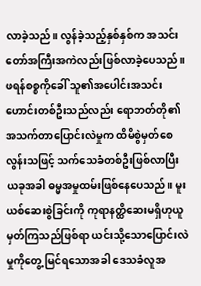လာခဲ့သည်။ လွန်ခဲ့သည့်နှစ်နှစ်က အသင်းတော်အကြီးအကဲလည်းဖြစ်လာခဲ့ပေသည်။ ဖရန်စစ္စကိုခေါ် သူ၏အပေါင်းအသင်းဟောင်းတစ်ဦးသည်လည်း ရောဘတ်တို၏အသက်တာပြောင်းလဲမှုက ထိမိစွဲမှတ်စေလွန်းသဖြင့် သက်သေခံတစ်ဦးဖြစ်လာပြီး ယခုအခါ ဓမ္မအမှုထမ်းဖြစ်နေပေသည်။ မူးယစ်ဆေးစွဲခြင်းကို ကုရာနတ္ထိဆေးမရှိဟုယူမှတ်ကြသည်ဖြစ်ရာ ယင်းသို့သောပြောင်းလဲမှုကိုတွေ့ မြင်ရသောအခါ ဒေသခံလူအ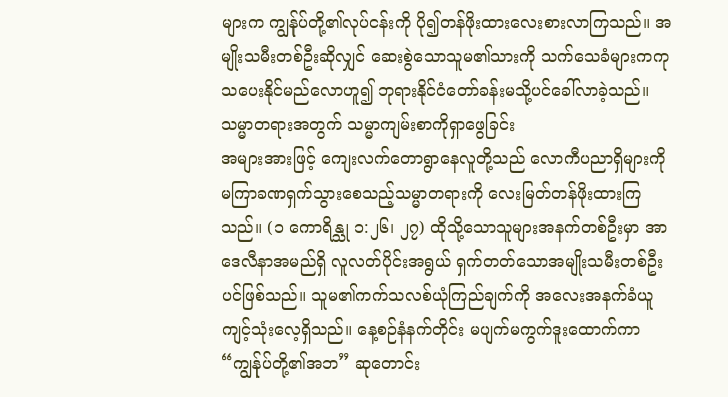များက ကျွန်ုပ်တို့၏လုပ်ငန်းကို ပို၍တန်ဖိုးထားလေးစားလာကြသည်။ အမျိုးသမီးတစ်ဦးဆိုလျှင် ဆေးစွဲသောသူမ၏သားကို သက်သေခံများကကုသပေးနိုင်မည်လောဟူ၍ ဘုရားနိုင်ငံတော်ခန်းမသို့ပင်ခေါ်လာခဲ့သည်။
သမ္မာတရားအတွက် သမ္မာကျမ်းစာကိုရှာဖွေခြင်း
အများအားဖြင့် ကျေးလက်တောရွာနေလူတို့သည် လောကီပညာရှိများကို မကြာခဏရှက်သွားစေသည့်သမ္မာတရားကို လေးမြတ်တန်ဖိုးထားကြသည်။ (၁ ကောရိန္သု ၁:၂၆၊ ၂၇) ထိုသို့သောသူများအနက်တစ်ဦးမှာ အာဒေလီနာအမည်ရှိ လူလတ်ပိုင်းအရွယ် ရှက်တတ်သောအမျိုးသမီးတစ်ဦးပင်ဖြစ်သည်။ သူမ၏ကက်သလစ်ယုံကြည်ချက်ကို အလေးအနက်ခံယူကျင့်သုံးလေ့ရှိသည်။ နေ့စဉ်နံနက်တိုင်း မပျက်မကွက်ဒူးထောက်ကာ “ကျွန်ုပ်တို့၏အဘ” ဆုတောင်း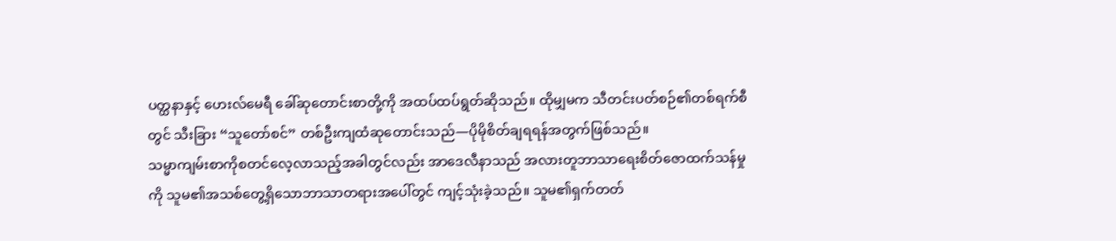ပတ္ထနာနှင့် ဟေးလ်မေရီ ခေါ်ဆုတောင်းစာတို့ကို အထပ်ထပ်ရွတ်ဆိုသည်။ ထိုမျှမက သီတင်းပတ်စဉ်၏တစ်ရက်စီတွင် သီးခြား “သူတော်စင်” တစ်ဦးကျထံဆုတောင်းသည်—ပိုမိုစိတ်ချရရန်အတွက်ဖြစ်သည်။
သမ္မာကျမ်းစာကိုစတင်လေ့လာသည့်အခါတွင်လည်း အာဒေလီနာသည် အလားတူဘာသာရေးစိတ်ဇောထက်သန်မှုကို သူမ၏အသစ်တွေ့ရှိသောဘာသာတရားအပေါ်တွင် ကျင့်သုံးခဲ့သည်။ သူမ၏ရှက်တတ်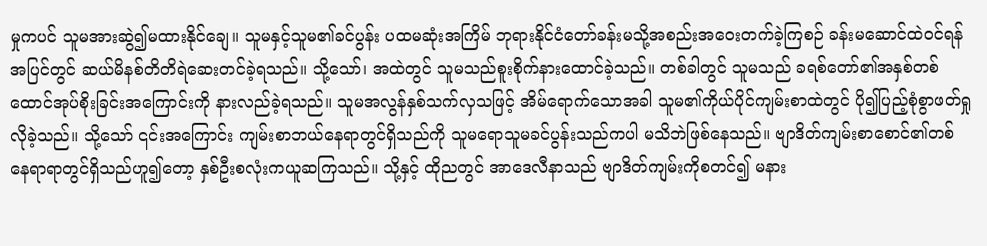မှုကပင် သူမအားဆွဲ၍မထားနိုင်ချေ။ သူမနှင့်သူမ၏ခင်ပွန်း ပထမဆုံးအကြိမ် ဘုရားနိုင်ငံတော်ခန်းမသို့အစည်းအဝေးတက်ခဲ့ကြစဉ် ခန်းမဆောင်ထဲဝင်ရန် အပြင်တွင် ဆယ်မိနစ်တိတိရဲဆေးတင်ခဲ့ရသည်။ သို့သော်၊ အထဲတွင် သူမသည်စူးစိုက်နားထောင်ခဲ့သည်။ တစ်ခါတွင် သူမသည် ခရစ်တော်၏အနှစ်တစ်ထောင်အုပ်စိုးခြင်းအကြောင်းကို နားလည်ခဲ့ရသည်။ သူမအလွန်နှစ်သက်လှသဖြင့် အိမ်ရောက်သောအခါ သူမ၏ကိုယ်ပိုင်ကျမ်းစာထဲတွင် ပို၍ပြည့်စုံစွာဖတ်ရှုလိုခဲ့သည်။ သို့သော် ၎င်းအကြောင်း ကျမ်းစာဘယ်နေရာတွင်ရှိသည်ကို သူမရောသူမခင်ပွန်းသည်ကပါ မသိဘဲဖြစ်နေသည်။ ဗျာဒိတ်ကျမ်းစာစောင်၏တစ်နေရာရာတွင်ရှိသည်ဟူ၍တော့ နှစ်ဦးစလုံးကယူဆကြသည်။ သို့နှင့် ထိုညတွင် အာဒေလီနာသည် ဗျာဒိတ်ကျမ်းကိုစတင်၍ မနား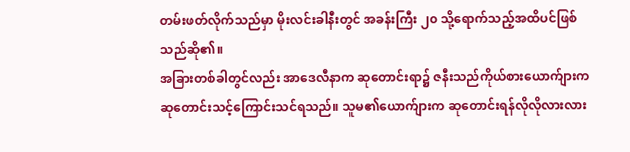တမ်းဖတ်လိုက်သည်မှာ မိုးလင်းခါနီးတွင် အခန်းကြီး ၂၀ သို့ရောက်သည့်အထိပင်ဖြစ်သည်ဆို၏။
အခြားတစ်ခါတွင်လည်း အာဒေလီနာက ဆုတောင်းရာ၌ ဇနီးသည်ကိုယ်စားယောက်ျားကဆုတောင်းသင့်ကြောင်းသင်ရသည်။ သူမ၏ယောက်ျားက ဆုတောင်းရန်လိုလိုလားလား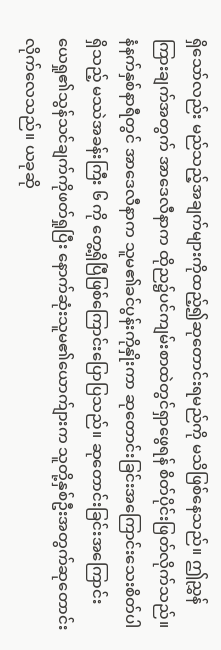ရှိသော်လည်း မည်သည့်အချက်များကိုထည့်၍ဆုတောင်းရမည်ကို မသိဖြစ်နေသည်။ ဤညွှန်ကြားချက်အတွက် အာဒေလီနာက ထိုည၌ပင်ကျမ်းစာထဲတွင်ရှာဖွေရန် စိတ်ပိုင်းဖြတ်လိုက်သည်။ နံနက်နှစ်နာရီတွင် အာဒေလီနာက သူမ၏ခင်ပွန်းကိုနှိုးကာ ဆုတောင်းခြင်းအကြောင်းသေးစိတ်ပါရှိသည့် မဿဲအခန်းကြီး ၆ ကို တွေ့ရှိပြီဖြစ်ကြောင်းပြောပြသည်။ ဆုတောင်းခြင်းအကြောင်း ယေရှု၏သွန်သင်ချက်ကိုဖတ်ရှုပြီး နောက်ဆုံးသူမ၏ယောက်ျားက သူတို့နှစ်ဦးအတွက်ဆုတောင်းလိုက်လေသည်။ ယခုဆို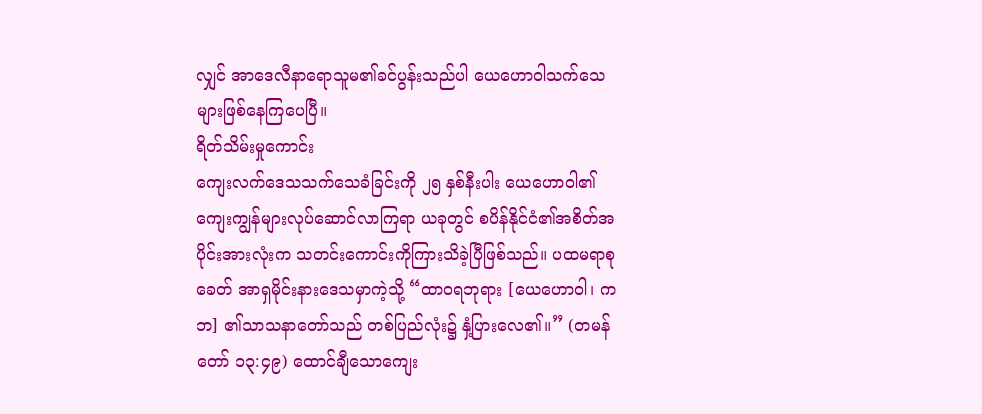လျှင် အာဒေလီနာရောသူမ၏ခင်ပွန်းသည်ပါ ယေဟောဝါသက်သေများဖြစ်နေကြပေပြီ။
ရိတ်သိမ်းမှုကောင်း
ကျေးလက်ဒေသသက်သေခံခြင်းကို ၂၅ နှစ်နီးပါး ယေဟောဝါ၏ကျေးကျွန်များလုပ်ဆောင်လာကြရာ ယခုတွင် စပိန်နိုင်ငံ၏အစိတ်အပိုင်းအားလုံးက သတင်းကောင်းကိုကြားသိခဲ့ပြီဖြစ်သည်။ ပထမရာစုခေတ် အာရှမိုင်းနားဒေသမှာကဲ့သို့ “ထာဝရဘုရား [ယေဟောဝါ၊ ကဘ] ၏သာသနာတော်သည် တစ်ပြည်လုံး၌ နှံ့ပြားလေ၏။” (တမန်တော် ၁၃:၄၉) ထောင်ချီသောကျေး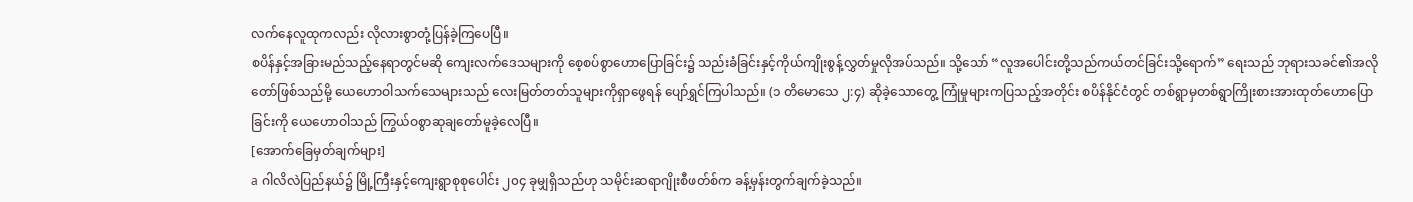လက်နေလူထုကလည်း လိုလားစွာတုံ့ပြန်ခဲ့ကြပေပြီ။
စပိန်နှင့်အခြားမည်သည့်နေရာတွင်မဆို ကျေးလက်ဒေသများကို စေ့စပ်စွာဟောပြောခြင်း၌ သည်းခံခြင်းနှင့်ကိုယ်ကျိုးစွန့်လွှတ်မှုလိုအပ်သည်။ သို့သော် “လူအပေါင်းတို့သည်ကယ်တင်ခြင်းသို့ရောက်” ရေးသည် ဘုရားသခင်၏အလိုတော်ဖြစ်သည်မို့ ယေဟောဝါသက်သေများသည် လေးမြတ်တတ်သူများကိုရှာဖွေရန် ပျော်ရွှင်ကြပါသည်။ (၁ တိမောသေ ၂:၄) ဆိုခဲ့သောတွေ့ ကြုံမှုများကပြသည့်အတိုင်း စပိန်နိုင်ငံတွင် တစ်ရွာမှတစ်ရွာကြိုးစားအားထုတ်ဟောပြောခြင်းကို ယေဟောဝါသည် ကြွယ်ဝစွာဆုချတော်မူခဲ့လေပြီ။
[အောက်ခြေမှတ်ချက်များ]
a ဂါလိလဲပြည်နယ်၌ မြို့ကြီးနှင့်ကျေးရွာစုစုပေါင်း ၂၀၄ ခုမျှရှိသည်ဟု သမိုင်းဆရာဂျိုးစီဖတ်စ်က ခန့်မှန်းတွက်ချက်ခဲ့သည်။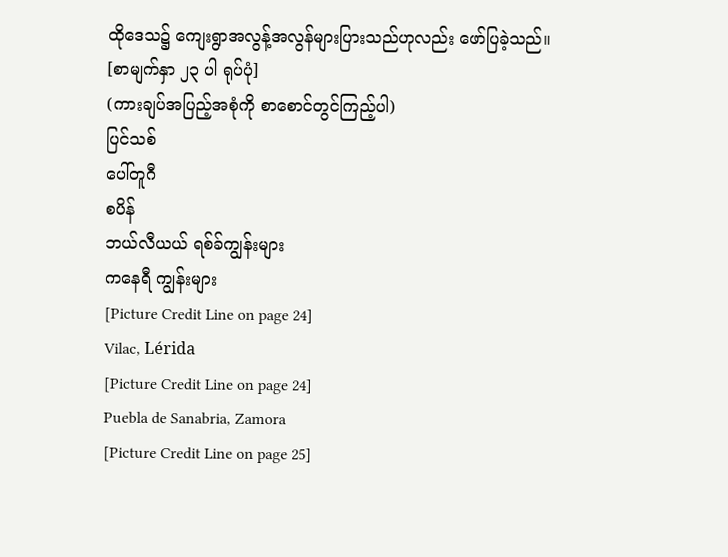ထိုဒေသ၌ ကျေးရွာအလွန့်အလွန်များပြားသည်ဟုလည်း ဖော်ပြခဲ့သည်။
[စာမျက်နှာ ၂၃ ပါ ရုပ်ပုံ]
(ကားချပ်အပြည့်အစုံကို စာစောင်တွင်ကြည့်ပါ)
ပြင်သစ်
ပေါ်တူဂီ
စပိန်
ဘယ်လီယယ် ရစ်ခ်ကျွန်းများ
ကနေရီ ကျွန်းများ
[Picture Credit Line on page 24]
Vilac, Lérida
[Picture Credit Line on page 24]
Puebla de Sanabria, Zamora
[Picture Credit Line on page 25]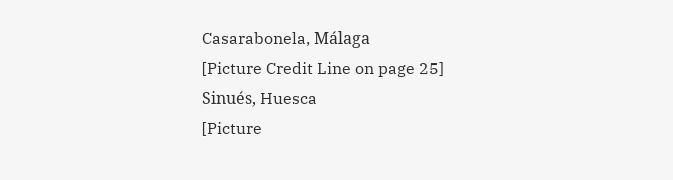Casarabonela, Málaga
[Picture Credit Line on page 25]
Sinués, Huesca
[Picture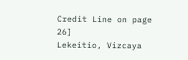Credit Line on page 26]
Lekeitio, Vizcaya